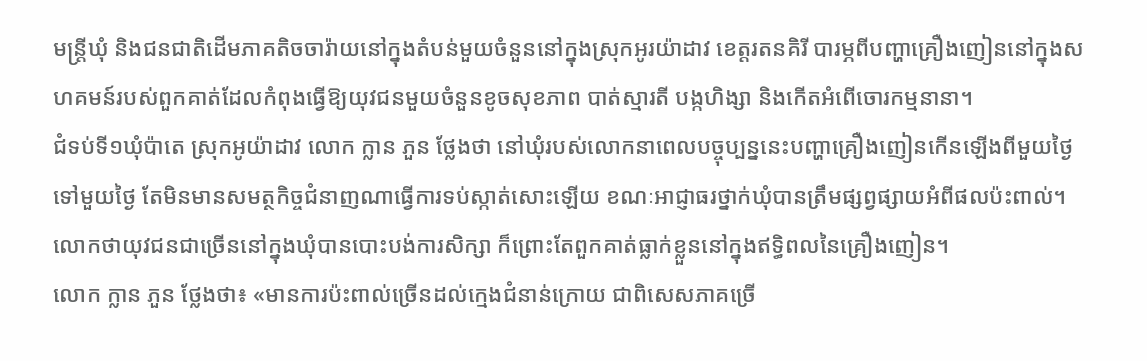មន្ត្រីឃុំ និងជនជាតិដើមភាគតិចចារ៉ាយនៅក្នុងតំបន់មួយចំនួននៅក្នុងស្រុកអូរយ៉ាដាវ ខេត្តរតនគិរី បារម្ភពីបញ្ហាគ្រឿងញៀននៅក្នុងសហគមន៍របស់ពួកគាត់ដែលកំពុងធ្វើឱ្យយុវជនមួយចំនួនខូចសុខភាព បាត់ស្មារតី បង្កហិង្សា និងកើតអំពើចោរកម្មនានា។
ជំទប់ទី១ឃុំប៉ាតេ ស្រុកអូយ៉ាដាវ លោក ក្លាន ភួន ថ្លែងថា នៅឃុំរបស់លោកនាពេលបច្ចុប្បន្ននេះបញ្ហាគ្រឿងញៀនកើនឡើងពីមួយថ្ងៃទៅមួយថ្ងៃ តែមិនមានសមត្ថកិច្ចជំនាញណាធ្វើការទប់ស្កាត់សោះឡើយ ខណៈអាជ្ញាធរថ្នាក់ឃុំបានត្រឹមផ្សព្វផ្សាយអំពីផលប៉ះពាល់។ លោកថាយុវជនជាច្រើននៅក្នុងឃុំបានបោះបង់ការសិក្សា ក៏ព្រោះតែពួកគាត់ធ្លាក់ខ្លួននៅក្នុងឥទ្ធិពលនៃគ្រឿងញៀន។
លោក ក្លាន ភួន ថ្លែងថា៖ «មានការប៉ះពាល់ច្រើនដល់ក្មេងជំនាន់ក្រោយ ជាពិសេសភាគច្រើ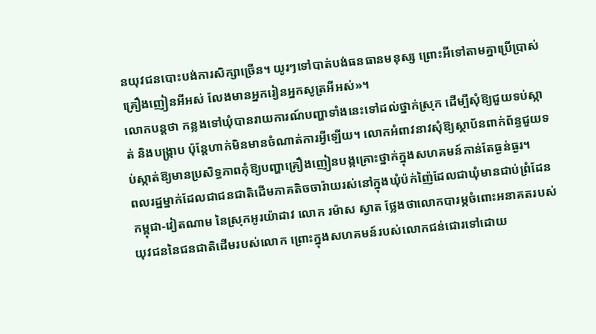នយុវជនបោះបង់ការសិក្សាច្រើន។ យូរៗទៅបាត់បង់ធនធានមនុស្ស ព្រោះអីទៅតាមគ្នាប្រើប្រាស់គ្រឿងញៀនអីអស់ លែងមានអ្នករៀនអ្នកសូត្រអីអស់»។
លោកបន្តថា កន្លងទៅឃុំបានរាយការណ៍បញ្ហាទាំងនេះទៅដល់ថ្នាក់ស្រុក ដើម្បីសុំឱ្យជួយទប់ស្កាត់ និងបង្ក្រាប ប៉ុន្តែហាក់មិនមានចំណាត់ការអ្វីឡើយ។ លោកអំពាវនាវសុំឱ្យស្ថាប័នពាក់ព័ន្ធជួយទប់ស្កាត់ឱ្យមានប្រសិទ្ធភាពកុំឱ្យបញ្ហាគ្រឿងញៀនបង្កគ្រោះថ្នាក់ក្នុងសហគមន៍កាន់តែធ្ងន់ធ្ងរ។
ពលរដ្ឋម្នាក់ដែលជាជនជាតិដើមភាគតិចចារ៉ាយរស់នៅក្នុងឃុំប៉ក់ញ៉ៃដែលជាឃុំមានជាប់ព្រំដែនកម្ពុជា-វៀតណាម នៃស្រុកអូរយ៉ាដាវ លោក រម៉ាស ស្វាត ថ្លែងថាលោកបារម្ភចំពោះអនាគតរបស់យុវជននៃជនជាតិដើមរបស់លោក ព្រោះក្នុងសហគមន៍របស់លោកជន់ជោរទៅដោយ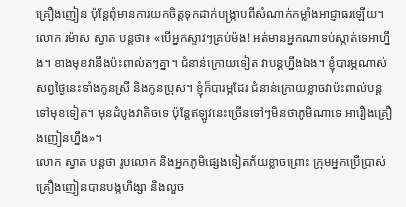គ្រឿងញៀន ប៉ុន្តែពុំមានការយកចិត្តទុកដាក់បង្ក្រាបពីសំណាក់កម្លាំងអាជ្ញាធរឡើយ។
លោក រម៉ាស ស្វាត បន្តថា៖ «បើអ្នកស្ទាវៗគ្រប់ម៉ង! អត់មានអ្នកណាទប់ស្កាត់ទេអាហ្នឹង។ ខាងមុខវានឹងប៉ះពាល់តៗគ្នា។ ជំនាន់ក្រោយទៀត វាបន្តហ្នឹងឯង។ ខ្ញុំបារម្ភណាស់សព្វថ្ងៃនេះទាំងកូនស្រី និងកូនប្រុស។ ខ្ញុំក៏បារម្ភដែរ ជំនាន់ក្រោយខ្លាចវាប៉ះពាល់បន្តទៅមុខទៀត។ មុនដំបូងវាតិចទេ ប៉ុន្តែឥឡូវនេះច្រើនទៅៗមិនថាភូមិណាទេ អារឿងគ្រឿងញៀនហ្នឹង»។
លោក ស្វាត បន្តថា រូបលោក និងអ្នកភូមិផ្សេងទៀតភ័យខ្លាចព្រោះ ក្រុមអ្នកប្រើប្រាស់គ្រឿងញៀនបានបង្កហិង្សា និងលួច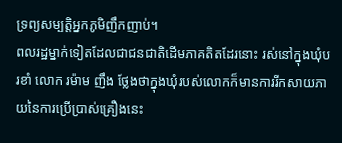ទ្រព្យសម្បត្តិអ្នកភូមិញឹកញាប់។
ពលរដ្ឋម្នាក់ទៀតដែលជាជនជាតិដើមភាគតិតដែរនោះ រស់នៅក្នុងឃុំបរខាំ លោក រម៉ាម ញឹង ថ្លែងថាក្នុងឃុំរបស់លោកក៏មានការរីកសាយភាយនៃការប្រើប្រាស់គ្រឿងនេះ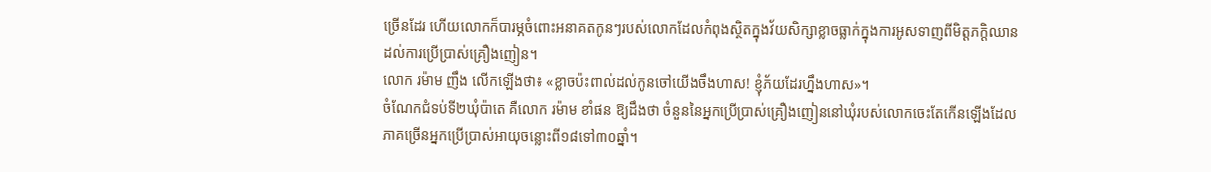ច្រើនដែរ ហើយលោកក៏បារម្ភចំពោះអនាគតកូនៗរបស់លោកដែលកំពុងស្ថិតក្នុងវ័យសិក្សាខ្លាចធ្លាក់ក្នុងការអូសទាញពីមិត្តភក្តិឈានដល់ការប្រើប្រាស់គ្រឿងញៀន។
លោក រម៉ាម ញឹង លើកឡើងថា៖ «ខ្លាចប៉ះពាល់ដល់កូនចៅយើងចឹងហាស! ខ្ញុំភ័យដែរហ្នឹងហាស»។
ចំណែកជំទប់ទី២ឃុំប៉ាតេ គឺលោក រម៉ាម ខាំផន ឱ្យដឹងថា ចំនួននៃអ្នកប្រើប្រាស់គ្រឿងញៀននៅឃុំរបស់លោកចេះតែកើនឡើងដែលភាគច្រើនអ្នកប្រើប្រាស់អាយុចន្លោះពី១៨ទៅ៣០ឆ្នាំ។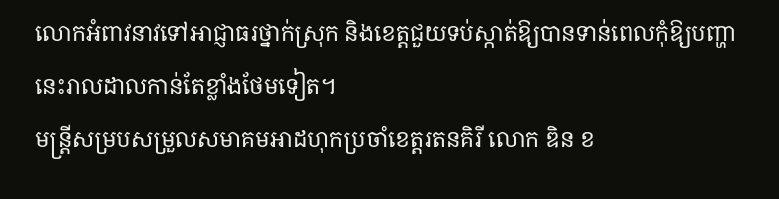លោកអំពាវនាវទៅអាជ្ញាធរថ្នាក់ស្រុក និងខេត្តជួយទប់ស្កាត់ឱ្យបានទាន់ពេលកុំឱ្យបញ្ហានេះរាលដាលកាន់តែខ្លាំងថែមទៀត។
មន្ត្រីសម្របសម្រួលសមាគមអាដហុកប្រចាំខេត្តរតនគិរី លោក ឌិន ខ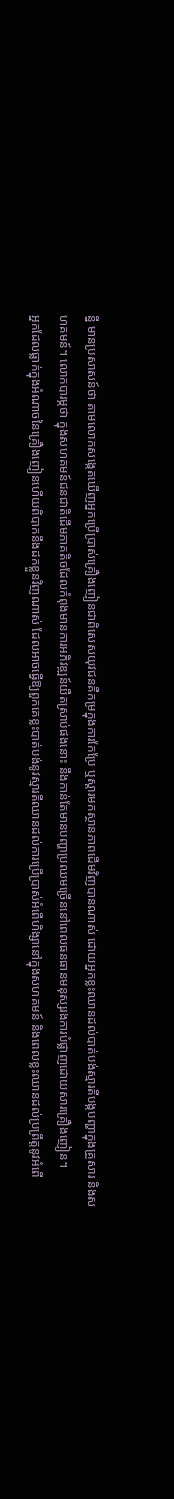ន្នី មានប្រសាសន៍ថា តាមលោកសង្កេតឃើញអ្នកប្រើប្រាស់គ្រឿងញៀនជាពិសេសយុវជនគឺកម្រក្នុងការកែប្រែ ឬស្តារមកស្ថានភាពដើមវិញបានណាស់ ដោយអ្នកខ្លះឈានដល់បាត់បង់ស្មារតីបង្កបញ្ហាក្នុងគ្រួសារ និងសហគមន៍។ លោកបារម្ភថា ក្នុងសហគមន៍ជនជាតិដើមភាគតិចដែលកំពុងមានការអភិវឌ្ឍន៍យឺតស្រាប់ផងនោះ នឹងកាន់តែមានបញ្ហាប្រឈមច្រើននៅពេលធនធានមនុស្សរងការបំផ្លាញដោយសារគ្រឿងញៀន។
អ្នកដែលធ្លាក់ក្នុងអំណាចនៃគ្រឿងញៀនហើយពិបាកនឹងដកខ្លួនវិញណាស់ ដែលអាចធ្វើឱ្យពួកគេខ្លះបាត់បង់នូវស្មារតីឈានដល់ការប្រើប្រាស់អំពើហិង្សានៅក្នុងសហគមន៍ និងពេលខ្លះឈានដល់ប្រព្រឹត្តនូវអំពើ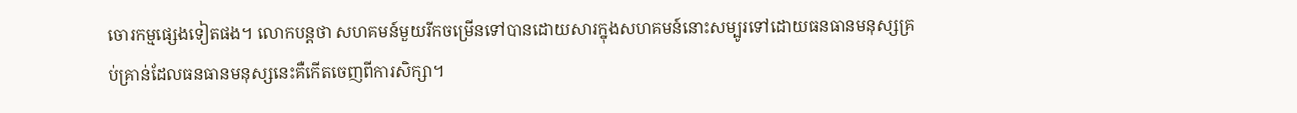ចោរកម្មផ្សេងទៀតផង។ លោកបន្តថា សហគមន៍មួយរីកចម្រើនទៅបានដោយសារក្នុងសហគមន៍នោះសម្បូរទៅដោយធនធានមនុស្សគ្រប់គ្រាន់ដែលធនធានមនុស្សនេះគឺកើតចេញពីការសិក្សា។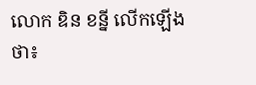លោក ឌិន ខន្នី លើកឡើងថា៖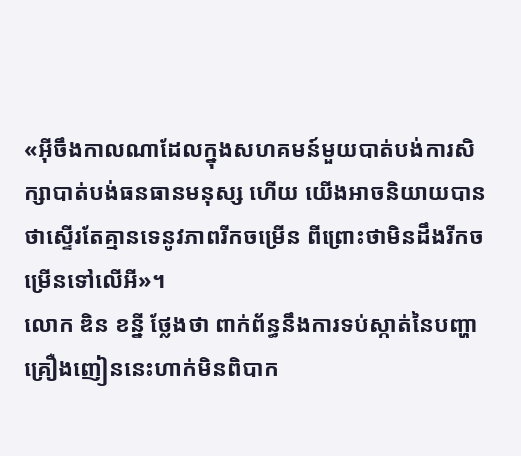«អ៊ីចឹងកាលណាដែលក្នុងសហគមន៍មួយបាត់បង់ការសិក្សាបាត់បង់ធនធានមនុស្ស ហើយ យើងអាចនិយាយបានថាស្ទើរតែគ្មានទេនូវភាពរីកចម្រើន ពីព្រោះថាមិនដឹងរីកចម្រើនទៅលើអី»។
លោក ឌិន ខន្នី ថ្លែងថា ពាក់ព័ន្ធនឹងការទប់ស្កាត់នៃបញ្ហាគ្រឿងញៀននេះហាក់មិនពិបាក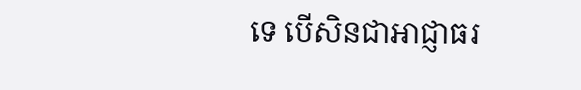ទេ បើសិនជាអាជ្ញាធរ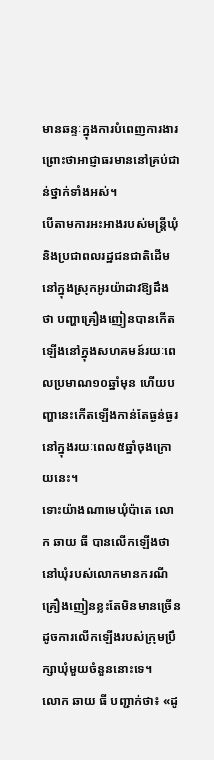មានឆន្ទៈក្នុងការបំពេញការងារ ព្រោះថាអាជ្ញាធរមាននៅគ្រប់ជាន់ថ្នាក់ទាំងអស់។
បើតាមការអះអាងរបស់មន្ត្រីឃុំ និងប្រជាពលរដ្ឋជនជាតិដើមនៅក្នុងស្រុកអូរយ៉ាដាវឱ្យដឹងថា បញ្ហាគ្រឿងញៀនបានកើតឡើងនៅក្នុងសហគមន៍រយៈពេលប្រមាណ១០ឆ្នាំមុន ហើយបញ្ហានេះកើតឡើងកាន់តែធ្ងន់ធ្ងរនៅក្នុងរយៈពេល៥ឆ្នាំចុងក្រោយនេះ។
ទោះយ៉ាងណាមេឃុំប៉ាតេ លោក ឆាយ ធី បានលើកឡើងថា នៅឃុំរបស់លោកមានករណីគ្រឿងញៀនខ្លះតែមិនមានច្រើនដូចការលើកឡើងរបស់ក្រុមប្រឹក្សាឃុំមួយចំនួននោះទេ។
លោក ឆាយ ធី បញ្ជាក់ថា៖ «ដូ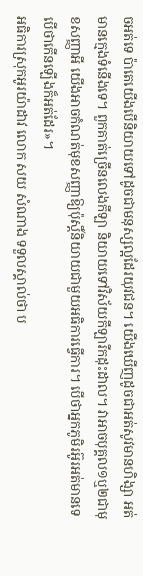ចអត់ទេ ប៉ាតេយើងបើនិយាយទៅដូចជាមនុស្សល្អដែរយុវជន។ យើងឃើញដូចជាអត់សូវមានហិង្សា អត់មានក្មេងទំនើងទេ។ ពួកគាត់ច្រើនលេងកីឡា និយាយទៅវិស័យកីឡារីកដុះដាល។ វាអាចបុគ្គល១ឬ២ជាមុខសញ្ញាអី យើងអាចកំណត់មុខសញ្ញាឱ្យប៉ុស្តិ៍និយាយជាមួយអធិការធ្វើការ។ បើថាអ្នកភូមិរអ៊ូរអត់មានទេ បើថាកើនឡើងក៏អត់ដែរ»។
អធិការស្រុកអូរយ៉ាដាវ លោក សយ សំណាង ទទួលស្គាល់ថា ប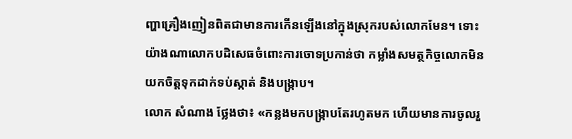ញ្ហាគ្រឿងញៀនពិតជាមានការកើនឡើងនៅក្នុងស្រុករបស់លោកមែន។ ទោះយ៉ាងណាលោកបដិសេធចំពោះការចោទប្រកាន់ថា កម្លាំងសមត្ថកិច្ចលោកមិនយកចិត្តទុកដាក់ទប់ស្កាត់ និងបង្ក្រាប។
លោក សំណាង ថ្លែងថា៖ «កន្លងមកបង្ក្រាបតែរហូតមក ហើយមានការចូលរួ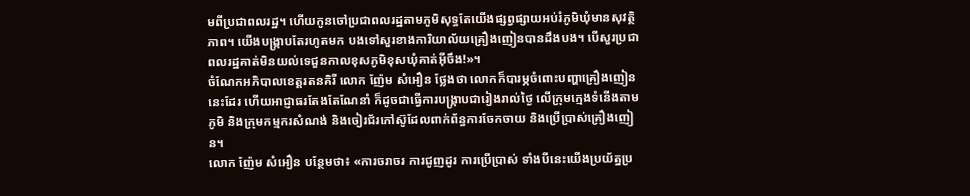មពីប្រជាពលរដ្ឋ។ ហើយកូនចៅប្រជាពលរដ្ឋតាមភូមិសុទ្ធតែយើងផ្សព្វផ្សាយអប់រំភូមិឃុំមានសុវត្ថិភាព។ យើងបង្ក្រាបតែរហូតមក បងទៅសួរខាងការិយាល័យគ្រឿងញៀនបានដឹងបង។ បើសួរប្រជាពលរដ្ឋគាត់មិនយល់ទេជួនកាលខុសភូមិខុសឃុំគាត់អ៊ីចឹង!»។
ចំណែកអភិបាលខេត្តរតនគិរី លោក ញ៉ែម សំអឿន ថ្លែងថា លោកក៏បារម្ភចំពោះបញ្ហាគ្រឿងញៀននេះដែរ ហើយអាជ្ញាធរតែងតែណែនាំ ក៏ដូចជាធ្វើការបង្រ្កាបជារៀងរាល់ថ្ងៃ លើក្រុមក្មេងទំនើងតាមភូមិ និងក្រុមកម្មករសំណង់ និងចៀរជ័រកៅស៊ូដែលពាក់ព័ន្ធការចែកចាយ និងប្រើប្រាស់គ្រឿងញៀន។
លោក ញ៉ែម សំអឿន បន្ថែមថា៖ «ការចរាចរ ការជូញដូរ ការប្រើប្រាស់ ទាំងបីនេះយើងប្រយ័ត្នប្រ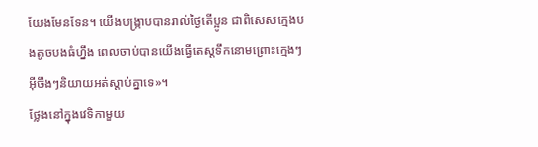យែងមែនទែន។ យើងបង្ក្រាបបានរាល់ថ្ងៃតើប្អូន ជាពិសេសក្មេងបងតូចបងធំហ្នឹង ពេលចាប់បានយើងធ្វើតេស្តទឹកនោមព្រោះក្មេងៗអ៊ីចឹងៗនិយាយអត់ស្តាប់គ្នាទេ»។
ថ្លែងនៅក្នុងវេទិកាមួយ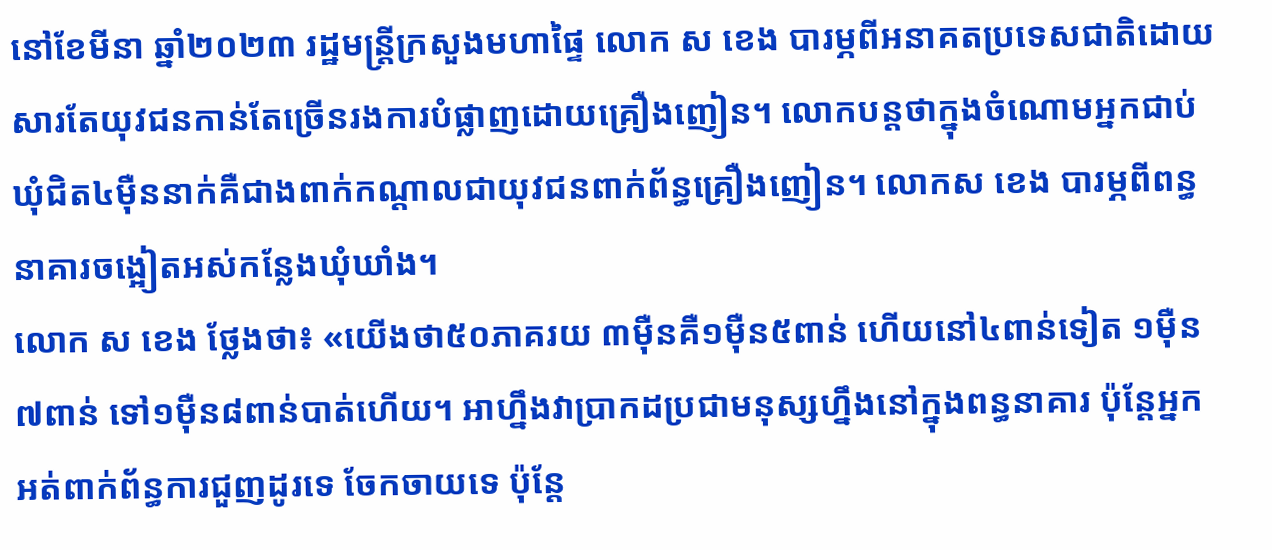នៅខែមីនា ឆ្នាំ២០២៣ រដ្ឋមន្ត្រីក្រសួងមហាផ្ទៃ លោក ស ខេង បារម្ភពីអនាគតប្រទេសជាតិដោយសារតែយុវជនកាន់តែច្រើនរងការបំផ្លាញដោយគ្រឿងញៀន។ លោកបន្តថាក្នុងចំណោមអ្នកជាប់ឃុំជិត៤ម៉ឺននាក់គឺជាងពាក់កណ្តាលជាយុវជនពាក់ព័ន្ធគ្រឿងញៀន។ លោកស ខេង បារម្ភពីពន្ធនាគារចង្អៀតអស់កន្លែងឃុំឃាំង។
លោក ស ខេង ថ្លែងថា៖ «យើងថា៥០ភាគរយ ៣ម៉ឺនគឺ១ម៉ឺន៥ពាន់ ហើយនៅ៤ពាន់ទៀត ១ម៉ឺន៧ពាន់ ទៅ១ម៉ឺន៨ពាន់បាត់ហើយ។ អាហ្នឹងវាប្រាកដប្រជាមនុស្សហ្នឹងនៅក្នុងពន្ធនាគារ ប៉ុន្តែអ្នកអត់ពាក់ព័ន្ធការជួញដូរទេ ចែកចាយទេ ប៉ុន្តែ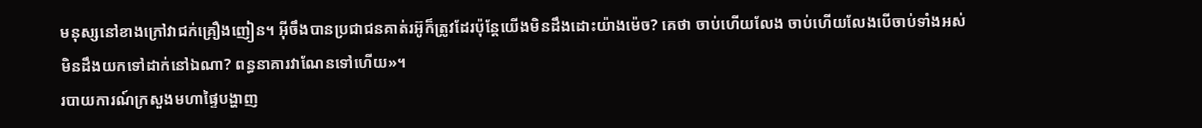មនុស្សនៅខាងក្រៅវាជក់គ្រឿងញៀន។ អ៊ីចឹងបានប្រជាជនគាត់រអ៊ូក៏ត្រូវដែរប៉ុន្តែយើងមិនដឹងដោះយ៉ាងម៉េច? គេថា ចាប់ហើយលែង ចាប់ហើយលែងបើចាប់ទាំងអស់មិនដឹងយកទៅដាក់នៅឯណា? ពន្ធនាគារវាណែនទៅហើយ»។
របាយការណ៍ក្រសួងមហាផ្ទៃបង្ហាញ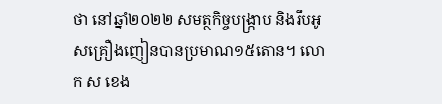ថា នៅឆ្នាំ២០២២ សមត្ថកិច្ចបង្រ្កាប និងរឹបអូសគ្រឿងញៀនបានប្រមាណ១៥តោន។ លោក ស ខេង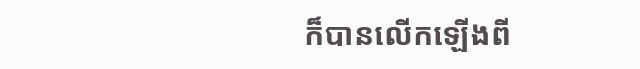ក៏បានលើកឡើងពី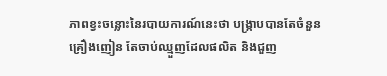ភាពខ្វះចន្លោះនៃរបាយការណ៍នេះថា បង្ក្រាបបានតែចំនួនគ្រឿងញៀន តែចាប់ឈ្មួញដែលផលិត និងជួញ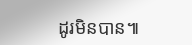ដូរមិនបាន៕